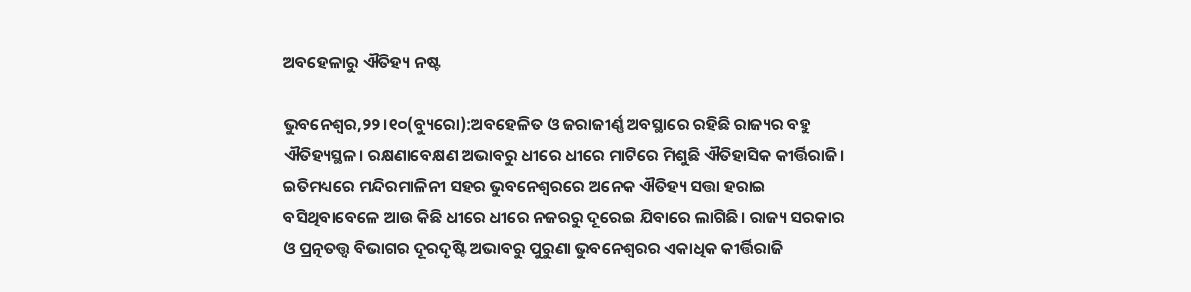ଅବହେଳାରୁ ଐତିହ୍ୟ ନଷ୍ଟ

ଭୁବନେଶ୍ୱର,୨୨।୧୦(ବ୍ୟୁରୋ):ଅବହେଳିତ ଓ ଜରାଜୀର୍ଣ୍ଣ ଅବସ୍ଥାରେ ରହିଛି ରାଜ୍ୟର ବହୁ ଐତିହ୍ୟସ୍ଥଳ। ରକ୍ଷଣାବେକ୍ଷଣ ଅଭାବରୁ ଧୀରେ ଧୀରେ ମାଟିରେ ମିଶୁଛି ଐତିହାସିକ କୀର୍ତ୍ତିରାଜି। ଇତିମଧ୍ୟରେ ମନ୍ଦିରମାଳିନୀ ସହର ଭୁବନେଶ୍ୱରରେ ଅନେକ ଐତିହ୍ୟ ସତ୍ତା ହରାଇ ବସିଥିବାବେଳେ ଆଉ କିଛି ଧୀରେ ଧୀରେ ନଜରରୁ ଦୂରେଇ ଯିବାରେ ଲାଗିଛି। ରାଜ୍ୟ ସରକାର ଓ ପ୍ରତ୍ନତତ୍ତ୍ୱ ବିଭାଗର ଦୂରଦୃଷ୍ଟି ଅଭାବରୁ ପୁରୁଣା ଭୁବନେଶ୍ୱରର ଏକାଧିକ କୀର୍ତ୍ତିରାଜି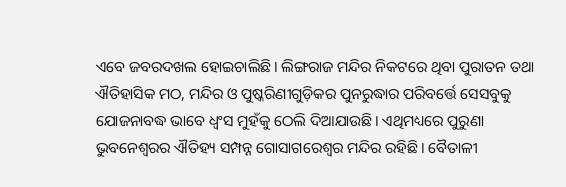ଏବେ ଜବରଦଖଲ ହୋଇଚାଲିଛି। ଲିଙ୍ଗରାଜ ମନ୍ଦିର ନିକଟରେ ଥିବା ପୁରାତନ ତଥା ଐତିହାସିକ ମଠ, ମନ୍ଦିର ଓ ପୁଷ୍କରିଣୀଗୁଡ଼ିକର ପୁନରୁଦ୍ଧାର ପରିବର୍ତ୍ତେ ସେସବୁକୁ ଯୋଜନାବଦ୍ଧ ଭାବେ ଧ୍ୱଂସ ମୁହଁକୁ ଠେଲି ଦିଆଯାଉଛି। ଏଥିମଧ୍ୟରେ ପୁରୁଣା ଭୁବନେଶ୍ୱରର ଐତିହ୍ୟ ସମ୍ପନ୍ନ ଗୋସାଗରେଶ୍ୱର ମନ୍ଦିର ରହିଛି। ବୈତାଳୀ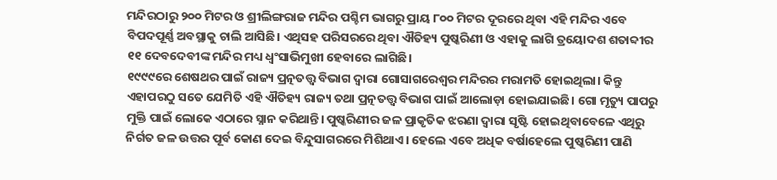ମନ୍ଦିରଠାରୁ ୨୦୦ ମିଟର ଓ ଶ୍ରୀଲିଙ୍ଗରାଜ ମନ୍ଦିର ପଶ୍ଚିମ ଭାଗରୁ ପ୍ରାୟ ୮୦୦ ମିଟର ଦୂରରେ ଥିବା ଏହି ମନ୍ଦିର ଏବେ ବିପଦପୂର୍ଣ୍ଣ ଅବସ୍ଥାକୁ ଚାଲି ଆସିଛି। ଏଥିସହ ପରିସରରେ ଥିବା ଐତିହ୍ୟ ପୁଷ୍କରିଣୀ ଓ ଏହାକୁ ଲାଗି ତ୍ରୟୋଦଶ ଶତାବ୍ଦୀର ୧୧ ଦେବଦେବୀଙ୍କ ମନ୍ଦିର ମଧ୍ୟ ଧ୍ୱଂସାଭିମୁଖୀ ହେବାରେ ଲାଗିଛି।
୧୯୯୯ରେ ଶେଷଥର ପାଇଁ ରାଜ୍ୟ ପ୍ରତ୍ନତତ୍ତ୍ୱ ବିଭାଗ ଦ୍ୱାରା ଗୋସାଗରେଶ୍ୱର ମନ୍ଦିରର ମରାମତି ହୋଇଥିଲା। କିନ୍ତୁ ଏହାପରଠୁ ସତେ ଯେମିତି ଏହି ଐତିହ୍ୟ ରାଜ୍ୟ ତଥା ପ୍ରତ୍ନତତ୍ତ୍ୱ ବିଭାଗ ପାଇଁ ଆଲୋଡ଼ା ହୋଇଯାଇଛି। ଗୋ ମୃତ୍ୟୁ ପାପରୁ ମୁକ୍ତି ପାଇଁ ଲୋକେ ଏଠାରେ ସ୍ନାନ କରିଥାନ୍ତି। ପୁଷ୍କରିଣୀର ଜଳ ପ୍ରାକୃତିକ ଝରଣା ଦ୍ୱାରା ସୃଷ୍ଟି ହୋଇଥିବାବେଳେ ଏଥିରୁ ନିର୍ଗତ ଜଳ ଉତ୍ତର ପୂର୍ବ କୋଣ ଦେଇ ବିନ୍ଦୁସାଗରରେ ମିଶିଥାଏ। ହେଲେ ଏବେ ଅଧିକ ବର୍ଷାହେଲେ ପୁଷ୍କରିଣୀ ପାଣି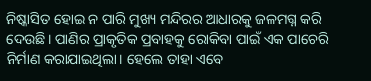ନିଷ୍କାସିତ ହୋଇ ନ ପାରି ମୁଖ୍ୟ ମନ୍ଦିରର ଆଧାରକୁ ଜଳମଗ୍ନ କରି ଦେଉଛି। ପାଣିର ପ୍ରାକୃତିକ ପ୍ରବାହକୁ ରୋକିବା ପାଇଁ ଏକ ପାଚେରି ନିର୍ମାଣ କରାଯାଇଥିଲା। ହେଲେ ତାହା ଏବେ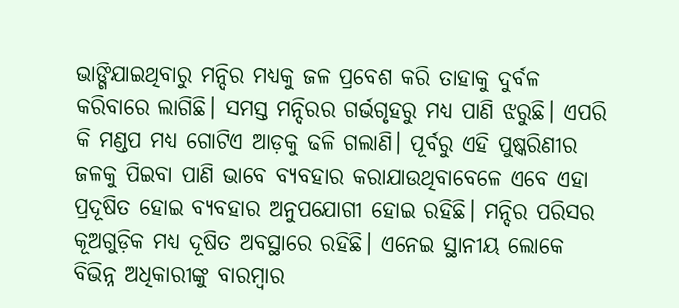ଭାଙ୍ଗିଯାଇଥିବାରୁ ମନ୍ଦିର ମଧ୍ୟକୁ ଜଳ ପ୍ରବେଶ କରି ତାହାକୁ ଦୁର୍ବଳ କରିବାରେ ଲାଗିଛି। ସମସ୍ତ ମନ୍ଦିରର ଗର୍ଭଗୃହରୁ ମଧ୍ୟ ପାଣି ଝରୁଛି। ଏପରି କି ମଣ୍ଡପ ମଧ୍ୟ ଗୋଟିଏ ଆଡ଼କୁ ଢଳି ଗଲାଣି। ପୂର୍ବରୁ ଏହି ପୁଷ୍କରିଣୀର ଜଳକୁ ପିଇବା ପାଣି ଭାବେ ବ୍ୟବହାର କରାଯାଉଥିବାବେଳେ ଏବେ ଏହା ପ୍ରଦୂଷିତ ହୋଇ ବ୍ୟବହାର ଅନୁପଯୋଗୀ ହୋଇ ରହିଛି। ମନ୍ଦିର ପରିସର କୂଅଗୁଡ଼ିକ ମଧ୍ୟ ଦୂଷିତ ଅବସ୍ଥାରେ ରହିଛି। ଏନେଇ ସ୍ଥାନୀୟ ଲୋକେ ବିଭିନ୍ନ ଅଧିକାରୀଙ୍କୁ ବାରମ୍ବାର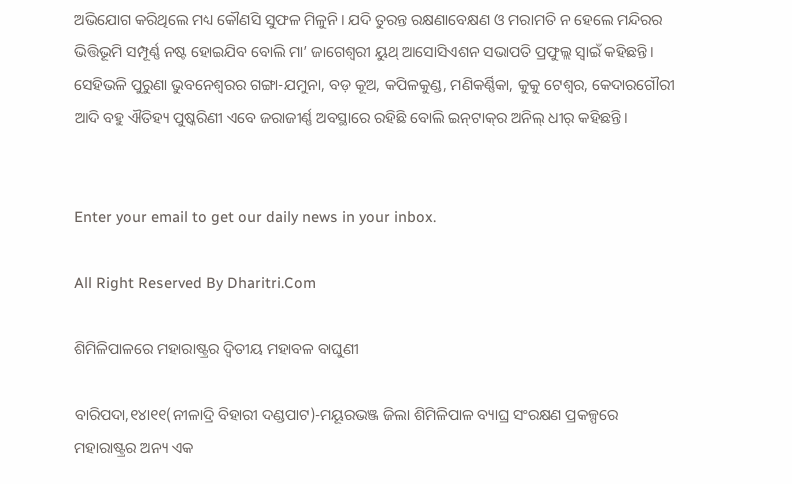ଅଭିଯୋଗ କରିଥିଲେ ମଧ୍ୟ କୌଣସି ସୁଫଳ ମିଳୁନି। ଯଦି ତୁରନ୍ତ ରକ୍ଷଣାବେକ୍ଷଣ ଓ ମରାମତି ନ ହେଲେ ମନ୍ଦିରର ଭିତ୍ତିଭୂମି ସମ୍ପୂର୍ଣ୍ଣ ନଷ୍ଟ ହୋଇଯିବ ବୋଲି ମା’ ଜାଗେଶ୍ୱରୀ ୟୁଥ୍‌ ଆସୋସିଏଶନ ସଭାପତି ପ୍ରଫୁଲ୍ଲ ସ୍ବାଇଁ କହିଛନ୍ତି।
ସେହିଭଳି ପୁରୁଣା ଭୁବନେଶ୍ୱରର ଗଙ୍ଗା-ଯମୁନା, ବଡ଼ କୂଅ, କପିଳକୁଣ୍ଡ, ମଣିକର୍ଣ୍ଣିକା, କୁକୁ ଟେଶ୍ୱର, କେଦାରଗୌରୀ ଆଦି ବହୁ ଐତିହ୍ୟ ପୁଷ୍କରିଣୀ ଏବେ ଜରାଜୀର୍ଣ୍ଣ ଅବସ୍ଥାରେ ରହିଛି ବୋଲି ଇନ୍‌ଟାକ୍‌ର ଅନିଲ୍‌ ଧୀର୍‌ କହିଛନ୍ତି।


Enter your email to get our daily news in your inbox.

All Right Reserved By Dharitri.Com

ଶିମିଳିପାଳରେ ମହାରାଷ୍ଟ୍ରର ଦ୍ୱିତୀୟ ମହାବଳ ବାଘୁଣୀ

ବାରିପଦା,୧୪ା୧୧(ନୀଳାଦ୍ରି ବିହାରୀ ଦଣ୍ଡପାଟ)-ମୟୂରଭଞ୍ଜ ଜିଲା ଶିମିଳିପାଳ ବ୍ୟାଘ୍ର ସଂରକ୍ଷଣ ପ୍ରକଳ୍ପରେ ମହାରାଷ୍ଟ୍ରର ଅନ୍ୟ ଏକ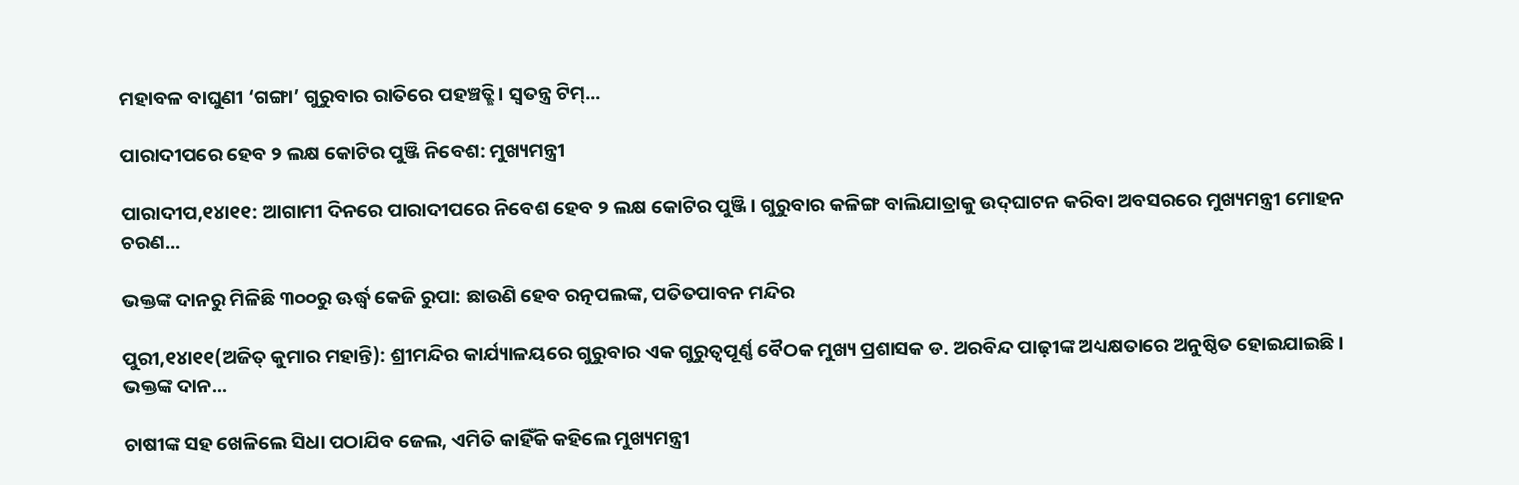ମହାବଳ ବାଘୁଣୀ ‘ଗଙ୍ଗା’ ଗୁରୁବାର ରାତିରେ ପହଞ୍ଚତ୍ଛି। ସ୍ବତନ୍ତ୍ର ଟିମ୍‌...

ପାରାଦୀପରେ ହେବ ୨ ଲକ୍ଷ କୋଟିର ପୁଞ୍ଜି ନିବେଶ: ମୁଖ୍ୟମନ୍ତ୍ରୀ

ପାରାଦୀପ,୧୪ା୧୧: ଆଗାମୀ ଦିନରେ ପାରାଦୀପରେ ନିବେଶ ହେବ ୨ ଲକ୍ଷ କୋଟିର ପୁଞ୍ଜି। ଗୁରୁବାର କଳିଙ୍ଗ ବାଲିଯାତ୍ରାକୁ ଉଦ୍‌ଘାଟନ କରିବା ଅବସରରେ ମୁଖ୍ୟମନ୍ତ୍ରୀ ମୋହନ ଚରଣ...

ଭକ୍ତଙ୍କ ଦାନରୁ ମିଳିଛି ୩୦୦ରୁ ଊର୍ଦ୍ଧ୍ୱ କେଜି ରୁପା: ଛାଉଣି ହେବ ରତ୍ନପଲଙ୍କ, ପତିତପାବନ ମନ୍ଦିର

ପୁରୀ,୧୪ା୧୧(ଅଜିତ୍‌ କୁମାର ମହାନ୍ତି): ଶ୍ରୀମନ୍ଦିର କାର୍ଯ୍ୟାଳୟରେ ଗୁରୁବାର ଏକ ଗୁରୁତ୍ୱପୂର୍ଣ୍ଣ ବୈଠକ ମୁଖ୍ୟ ପ୍ରଶାସକ ଡ. ଅରବିନ୍ଦ ପାଢ଼ୀଙ୍କ ଅଧ୍ୟକ୍ଷତାରେ ଅନୁଷ୍ଠିତ ହୋଇଯାଇଛି। ଭକ୍ତଙ୍କ ଦାନ...

ଚାଷୀଙ୍କ ସହ ଖେଳିଲେ ସିଧା ପଠାଯିବ ଜେଲ, ଏମିତି କାହିଁକି କହିଲେ ମୁଖ୍ୟମନ୍ତ୍ରୀ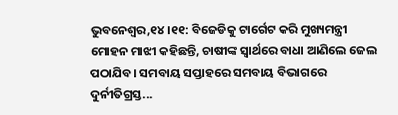ଭୁବନେଶ୍ୱର,୧୪।୧୧: ବିଜେଡିକୁ ଟାର୍ଗେଟ କରି ମୁଖ୍ୟମନ୍ତ୍ରୀ ମୋହନ ମାଝୀ କହିଛନ୍ତି, ଚାଷୀଙ୍କ ସ୍ବାର୍ଥରେ ବାଧା ଆଣିଲେ ଜେଲ ପଠାଯିବ। ସମବାୟ ସପ୍ତାହରେ ସମବାୟ ବିଭାଗରେ ଦୁର୍ନୀତିଗ୍ରସ୍ତ...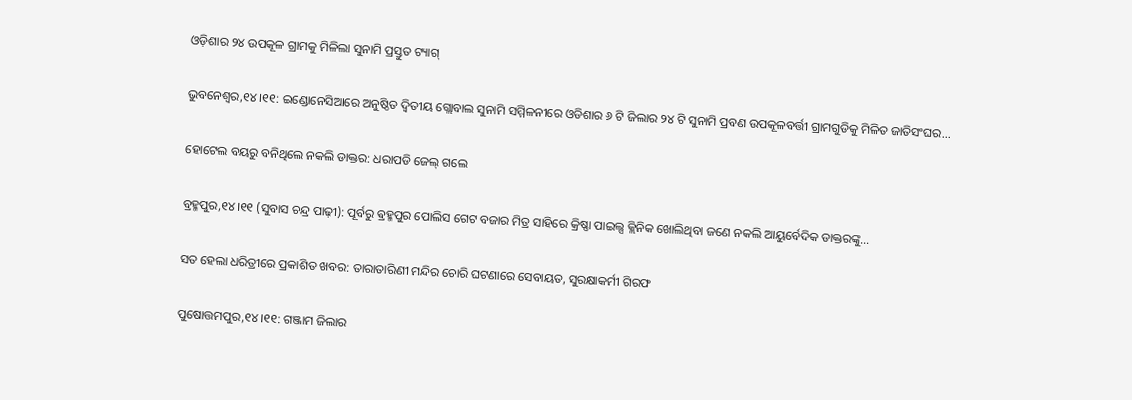ଓଡ଼ିଶାର ୨୪ ଉପକୂଳ ଗ୍ରାମକୁ ମିଳିଲା ସୁନାମି ପ୍ରସ୍ତୁତ ଟ୍ୟାଗ୍

ଭୁବନେଶ୍ୱର,୧୪।୧୧: ଇଣ୍ଡୋନେସିଆରେ ଅନୁଷ୍ଠିତ ଦ୍ୱିତୀୟ ଗ୍ଲୋବାଲ ସୁନାମି ସମ୍ମିଳନୀରେ ଓଡିଶାର ୬ ଟି ଜିଲାର ୨୪ ଟି ସୁନାମି ପ୍ରବଣ ଉପକୂଳବର୍ତ୍ତୀ ଗ୍ରାମଗୁଡିକୁ ମିଳିତ ଜାତିସଂଘର...

ହୋଟେଲ ବୟରୁ ବନିଥିଲେ ନକଲି ଡାକ୍ତର: ଧରାପଡି ଜେଲ୍ ଗଲେ

ବ୍ରହ୍ମପୁର,୧୪।୧୧ (ସୁବାସ ଚନ୍ଦ୍ର ପାଢ଼ୀ): ପୂର୍ବରୁ ଵ୍ରହ୍ମପୁର ପୋଲିସ ଗେଟ ବଜାର ମିତ୍ର ସାହିରେ କ୍ରିଷ୍ଣା ପାଇଲ୍ସ କ୍ଲିନିକ ଖୋଲିଥିବା ଜଣେ ନକଲି ଆୟୁର୍ବେଦିକ ଡାକ୍ତରଙ୍କୁ...

ସତ ହେଲା ଧରିତ୍ରୀରେ ପ୍ରକାଶିତ ଖବର: ତାରାତାରିଣୀ ମନ୍ଦିର ଚୋରି ଘଟଣାରେ ସେବାୟତ, ସୁରକ୍ଷାକର୍ମୀ ଗିରଫ

ପୁଷୋତ୍ତମପୁର,୧୪।୧୧: ଗଞ୍ଜାମ ଜିଲାର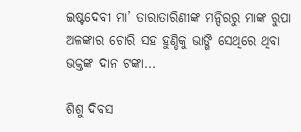ଇଷ୍ଟଦେବୀ ମା’ ତାରାତାରିଣୀଙ୍କ ମନ୍ଦିରରୁ ମାଙ୍କ ରୁପା ଅଳଙ୍କାର ଚୋରି ସହ ହୁଣ୍ଡିକୁ ଭାଙ୍ଗି ସେଥିରେ ଥିବା ଭକ୍ତଙ୍କ ଦାନ ଟଙ୍କା...

ଶିଶୁ ଦିବସ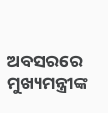ଅବସରରେ ମୁଖ୍ୟମନ୍ତ୍ରୀଙ୍କ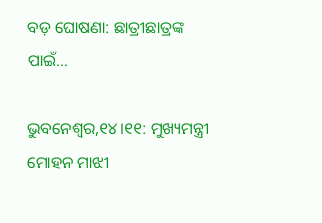ବଡ଼ ଘୋଷଣା: ଛାତ୍ରୀଛାତ୍ରଙ୍କ ପାଇଁ…

ଭୁବନେଶ୍ୱର,୧୪।୧୧: ମୁଖ୍ୟମନ୍ତ୍ରୀ ମୋହନ ମାଝୀ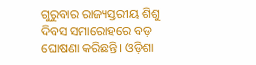ଗୁରୁବାର ରାଜ୍ୟସ୍ତରୀୟ ଶିଶୁ ଦିବସ ସମାରୋହରେ ବଡ଼ ଘୋଷଣା କରିଛନ୍ତି। ଓଡ଼ିଶା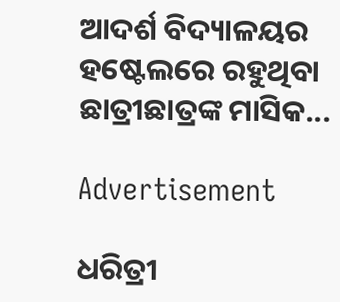ଆଦର୍ଶ ବିଦ୍ୟାଳୟର ହଷ୍ଟେଲରେ ରହୁଥିବା ଛାତ୍ରୀଛାତ୍ରଙ୍କ ମାସିକ...

Advertisement

ଧରିତ୍ରୀ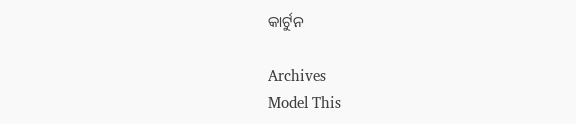କାର୍ଟୁନ

Archives
Model This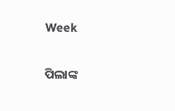Week

ପିଲାଙ୍କ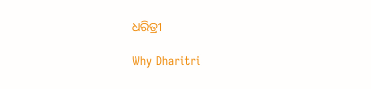ଧରିତ୍ରୀ

Why Dharitri